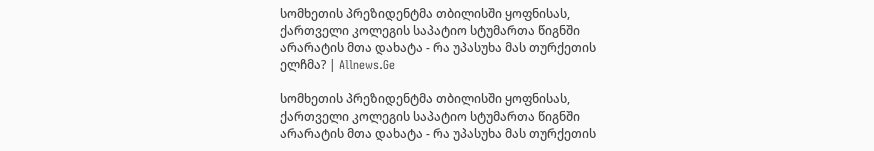სომხეთის პრეზიდენტმა თბილისში ყოფნისას, ქართველი კოლეგის საპატიო სტუმართა წიგნში არარატის მთა დახატა - რა უპასუხა მას თურქეთის ელჩმა? | Allnews.Ge

სომხეთის პრეზიდენტმა თბილისში ყოფნისას, ქართველი კოლეგის საპატიო სტუმართა წიგნში არარატის მთა დახატა - რა უპასუხა მას თურქეთის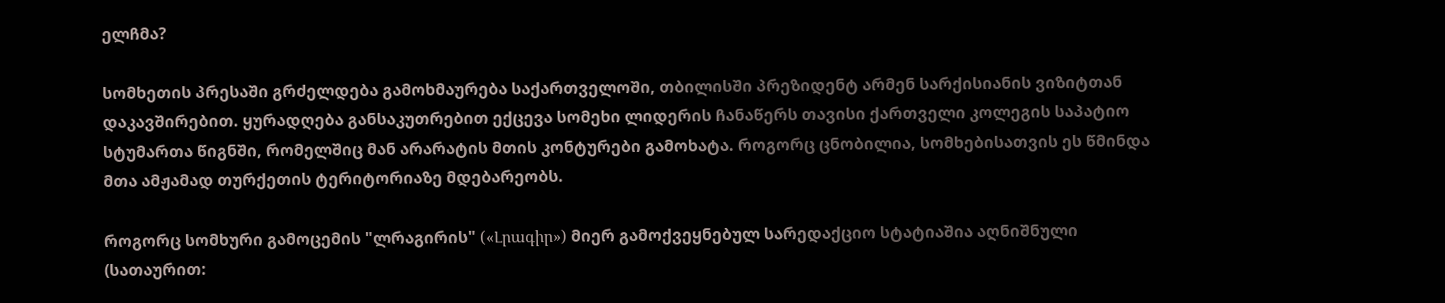ელჩმა?

სომხეთის პრესაში გრძელდება გამოხმაურება საქართველოში, თბილისში პრეზიდენტ არმენ სარქისიანის ვიზიტთან დაკავშირებით. ყურადღება განსაკუთრებით ექცევა სომეხი ლიდერის ჩანაწერს თავისი ქართველი კოლეგის საპატიო სტუმართა წიგნში, რომელშიც მან არარატის მთის კონტურები გამოხატა. როგორც ცნობილია, სომხებისათვის ეს წმინდა მთა ამჟამად თურქეთის ტერიტორიაზე მდებარეობს.

როგორც სომხური გამოცემის "ლრაგირის" («Լրագիր») მიერ გამოქვეყნებულ სარედაქციო სტატიაშია აღნიშნული (სათაურით: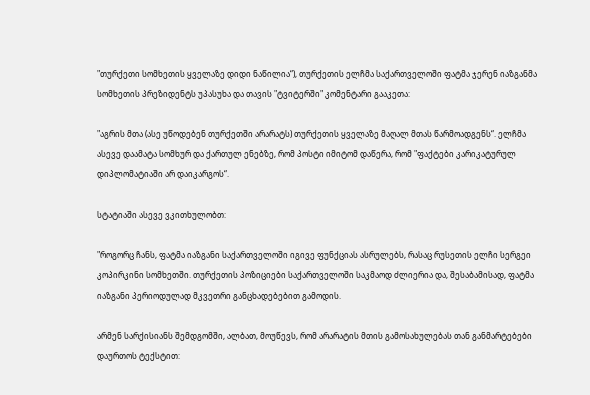"თურქეთი სომხეთის ყველაზე დიდი ნაწილია“), თურქეთის ელჩმა საქართველოში ფატმა ჯერენ იაზგანმა სომხეთის პრეზიდენტს უპასუხა და თავის "ტვიტერში" კომენტარი გააკეთა:

"აგრის მთა (ასე უწოდებენ თურქეთში არარატს) თურქეთის ყველაზე მაღალ მთას წარმოადგენს“. ელჩმა ასევე დაამატა სომხურ და ქართულ ენებზე, რომ პოსტი იმიტომ დაწერა, რომ "ფაქტები კარიკატურულ დიპლომატიაში არ დაიკარგოს“.

სტატიაში ასევე ვკითხულობთ:

"როგორც ჩანს, ფატმა იაზგანი საქართველოში იგივე ფუნქციას ასრულებს, რასაც რუსეთის ელჩი სერგეი კოპირკინი სომხეთში. თურქეთის პოზიციები საქართველოში საკმაოდ ძლიერია და, შესაბამისად, ფატმა იაზგანი პერიოდულად მკვეთრი განცხადებებით გამოდის.

არმენ სარქისიანს შემდგომში, ალბათ, მოუწევს, რომ არარატის მთის გამოსახულებას თან განმარტებები დაურთოს ტექსტით: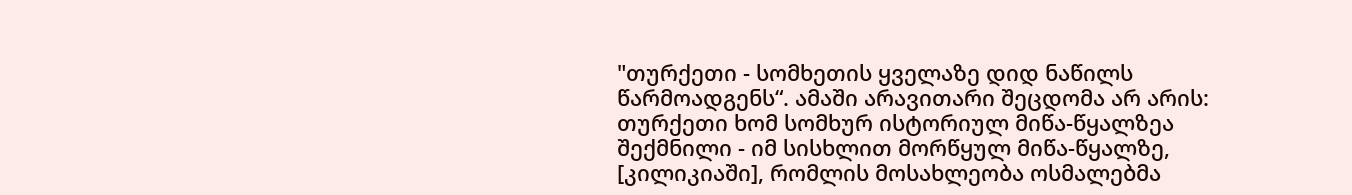"თურქეთი - სომხეთის ყველაზე დიდ ნაწილს წარმოადგენს“. ამაში არავითარი შეცდომა არ არის: თურქეთი ხომ სომხურ ისტორიულ მიწა-წყალზეა შექმნილი - იმ სისხლით მორწყულ მიწა-წყალზე, [კილიკიაში], რომლის მოსახლეობა ოსმალებმა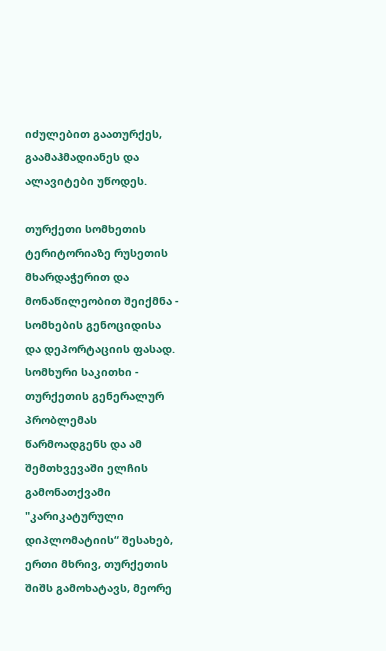იძულებით გაათურქეს, გაამაჰმადიანეს და ალავიტები უწოდეს.

თურქეთი სომხეთის ტერიტორიაზე რუსეთის მხარდაჭერით და მონაწილეობით შეიქმნა - სომხების გენოციდისა და დეპორტაციის ფასად. სომხური საკითხი - თურქეთის გენერალურ პრობლემას წარმოადგენს და ამ შემთხვევაში ელჩის გამონათქვამი "კარიკატურული დიპლომატიის“ შესახებ, ერთი მხრივ, თურქეთის შიშს გამოხატავს, მეორე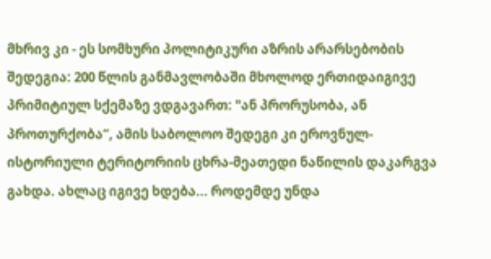მხრივ კი - ეს სომხური პოლიტიკური აზრის არარსებობის შედეგია: 200 წლის განმავლობაში მხოლოდ ერთიდაიგივე პრიმიტიულ სქემაზე ვდგავართ: "ან პრორუსობა, ან პროთურქობა“, ამის საბოლოო შედეგი კი ეროვნულ-ისტორიული ტერიტორიის ცხრა-მეათედი ნაწილის დაკარგვა გახდა. ახლაც იგივე ხდება... როდემდე უნდა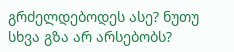გრძელდებოდეს ასე? ნუთუ სხვა გზა არ არსებობს?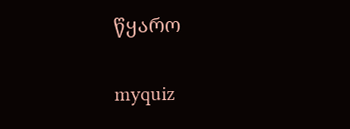წყარო

myquiz